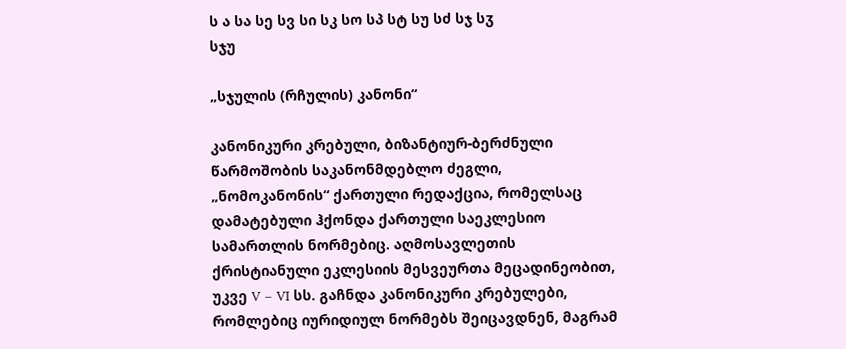ს ა სა სე სვ სი სკ სო სპ სტ სუ სძ სჯ სჳ
სჯუ

„სჯულის (რჩულის) კანონი“

კანონიკური კრებული, ბიზანტიურ-ბერძნული წარმოშობის საკანონმდებლო ძეგლი, „ნომოკანონის“ ქართული რედაქცია, რომელსაც დამატებული ჰქონდა ქართული საეკლესიო სამართლის ნორმებიც. აღმოსავლეთის ქრისტიანული ეკლესიის მესვეურთა მეცადინეობით, უკვე V – VI სს. გაჩნდა კანონიკური კრებულები, რომლებიც იურიდიულ ნორმებს შეიცავდნენ, მაგრამ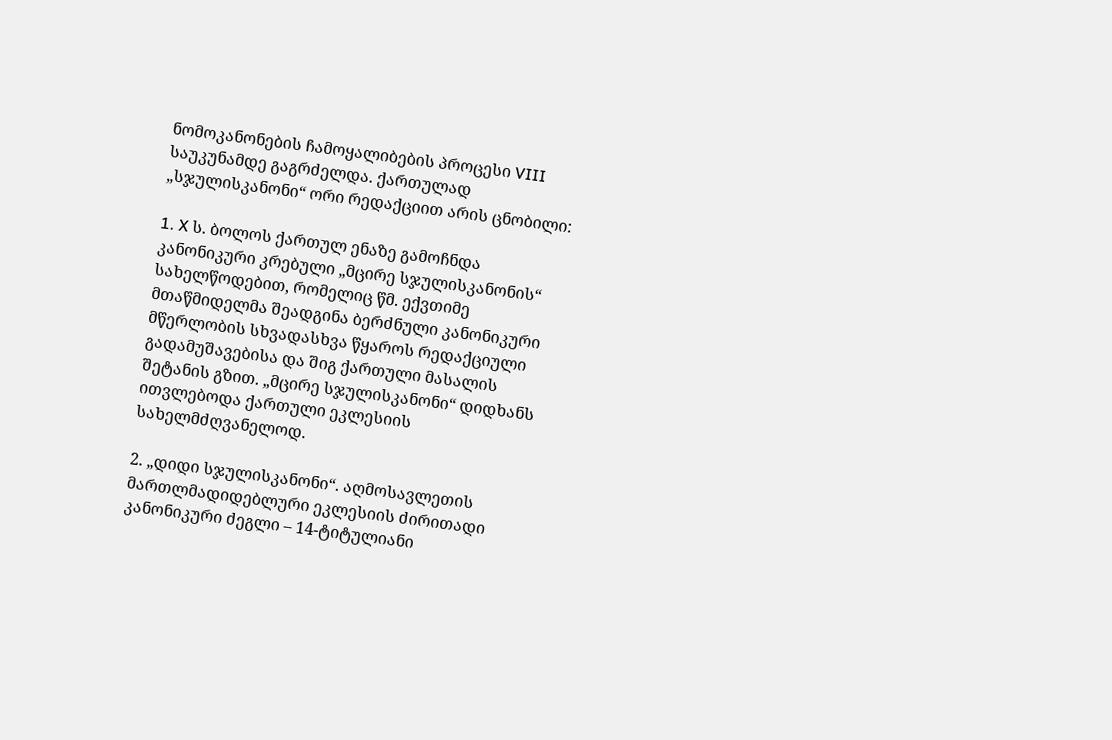ნომოკანონების ჩამოყალიბების პროცესი VIII საუკუნამდე გაგრძელდა. ქართულად „სჯულისკანონი“ ორი რედაქციით არის ცნობილი:

1. X ს. ბოლოს ქართულ ენაზე გამოჩნდა კანონიკური კრებული „მცირე სჯულისკანონის“ სახელწოდებით, რომელიც წმ. ექვთიმე მთაწმიდელმა შეადგინა ბერძნული კანონიკური მწერლობის სხვადასხვა წყაროს რედაქციული გადამუშავებისა და შიგ ქართული მასალის შეტანის გზით. „მცირე სჯულისკანონი“ დიდხანს ითვლებოდა ქართული ეკლესიის სახელმძღვანელოდ.

2. „დიდი სჯულისკანონი“. აღმოსავლეთის მართლმადიდებლური ეკლესიის ძირითადი კანონიკური ძეგლი – 14-ტიტულიანი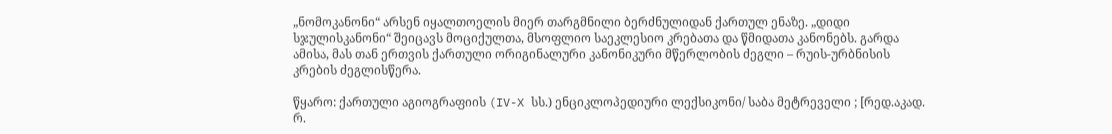„ნომოკანონი“ არსენ იყალთოელის მიერ თარგმნილი ბერძნულიდან ქართულ ენაზე. „დიდი სჯულისკანონი“ შეიცავს მოციქულთა, მსოფლიო საეკლესიო კრებათა და წმიდათა კანონებს. გარდა ამისა, მას თან ერთვის ქართული ორიგინალური კანონიკური მწერლობის ძეგლი – რუის-ურბნისის კრების ძეგლისწერა.

წყარო: ქართული აგიოგრაფიის (IV-X სს.) ენციკლოპედიური ლექსიკონი/ საბა მეტრეველი ; [რედ.აკად. რ.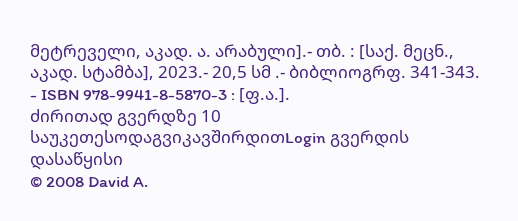მეტრეველი, აკად. ა. არაბული].- თბ. : [საქ. მეცნ., აკად. სტამბა], 2023.- 20,5 სმ .- ბიბლიოგრფ. 341-343. - ISBN 978-9941-8-5870-3 : [ფ.ა.].
ძირითად გვერდზე 10 საუკეთესოდაგვიკავშირდითLogin გვერდის დასაწყისი
© 2008 David A.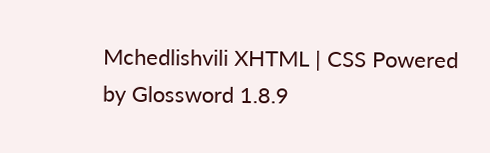Mchedlishvili XHTML | CSS Powered by Glossword 1.8.9